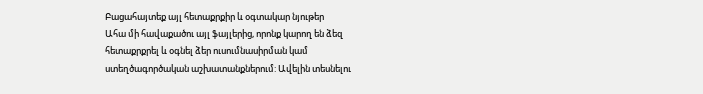Բացահայտեք այլ հետաքրքիր և օգտակար նյութեր
Ահա մի հավաքածու այլ ֆայլերից, որոնք կարող են ձեզ հետաքրքրել և օգնել ձեր ուսումնասիրման կամ ստեղծագործական աշխատանքներում: Ավելին տեսնելու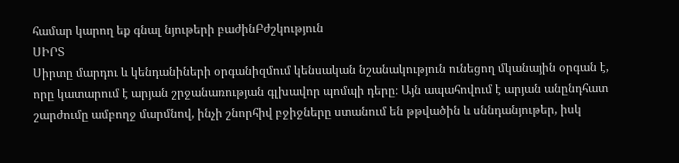համար կարող եք գնալ նյութերի բաժինԲժշկություն
ՍԻՐՏ
Սիրտը մարդու և կենդանիների օրգանիզմում կենսական նշանակություն ունեցող մկանային օրգան է, որը կատարում է արյան շրջանառության գլխավոր պոմպի դերը։ Այն ապահովում է արյան անընդհատ շարժումը ամբողջ մարմնով, ինչի շնորհիվ բջիջները ստանում են թթվածին և սննդանյութեր, իսկ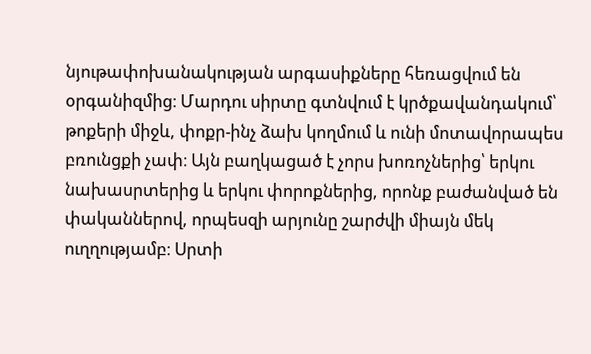նյութափոխանակության արգասիքները հեռացվում են օրգանիզմից։ Մարդու սիրտը գտնվում է կրծքավանդակում՝ թոքերի միջև, փոքր-ինչ ձախ կողմում և ունի մոտավորապես բռունցքի չափ։ Այն բաղկացած է չորս խոռոչներից՝ երկու նախասրտերից և երկու փորոքներից, որոնք բաժանված են փականներով, որպեսզի արյունը շարժվի միայն մեկ ուղղությամբ։ Սրտի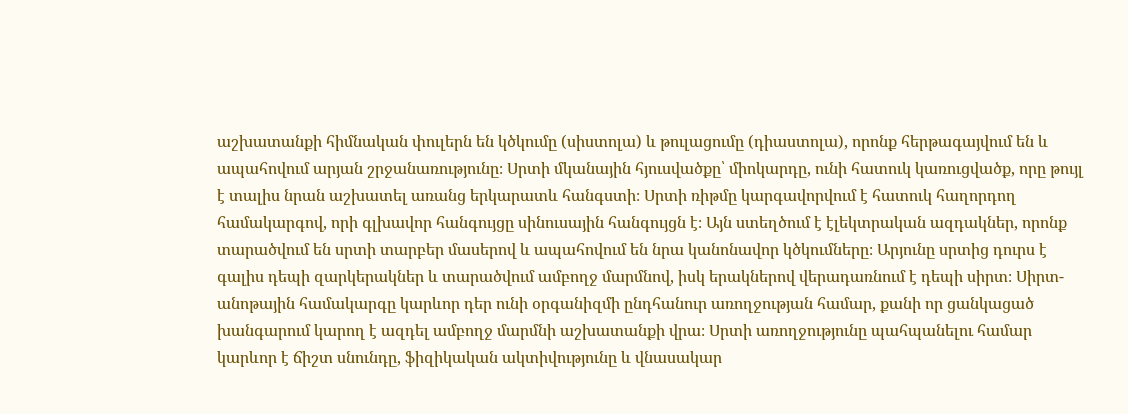աշխատանքի հիմնական փուլերն են կծկումը (սիստոլա) և թուլացումը (դիաստոլա), որոնք հերթագայվում են և ապահովում արյան շրջանառությունը։ Սրտի մկանային հյուսվածքը՝ միոկարդը, ունի հատուկ կառուցվածք, որը թույլ է տալիս նրան աշխատել առանց երկարատև հանգստի։ Սրտի ռիթմը կարգավորվում է հատուկ հաղորդող համակարգով, որի գլխավոր հանգույցը սինուսային հանգույցն է։ Այն ստեղծում է էլեկտրական ազդակներ, որոնք տարածվում են սրտի տարբեր մասերով և ապահովում են նրա կանոնավոր կծկումները։ Արյունը սրտից դուրս է գալիս դեպի զարկերակներ և տարածվում ամբողջ մարմնով, իսկ երակներով վերադառնում է դեպի սիրտ։ Սիրտ-անոթային համակարգը կարևոր դեր ունի օրգանիզմի ընդհանուր առողջության համար, քանի որ ցանկացած խանգարում կարող է ազդել ամբողջ մարմնի աշխատանքի վրա։ Սրտի առողջությունը պահպանելու համար կարևոր է ճիշտ սնունդը, ֆիզիկական ակտիվությունը և վնասակար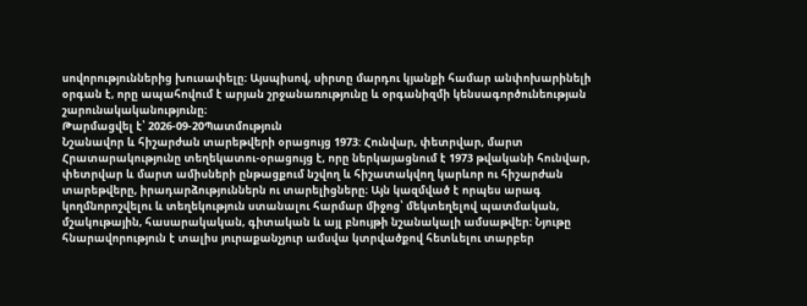սովորություններից խուսափելը։ Այսպիսով, սիրտը մարդու կյանքի համար անփոխարինելի օրգան է, որը ապահովում է արյան շրջանառությունը և օրգանիզմի կենսագործունեության շարունակականությունը։
Թարմացվել է՝ 2026-09-20Պատմություն
Նշանավոր և հիշարժան տարեթվերի օրացույց 1973: Հունվար, փետրվար, մարտ
Հրատարակությունը տեղեկատու-օրացույց է, որը ներկայացնում է 1973 թվականի հունվար, փետրվար և մարտ ամիսների ընթացքում նշվող և հիշատակվող կարևոր ու հիշարժան տարեթվերը, իրադարձություններն ու տարելիցները։ Այն կազմված է որպես արագ կողմնորոշվելու և տեղեկություն ստանալու հարմար միջոց՝ մեկտեղելով պատմական, մշակութային, հասարակական, գիտական և այլ բնույթի նշանակալի ամսաթվեր։ Նյութը հնարավորություն է տալիս յուրաքանչյուր ամսվա կտրվածքով հետևելու տարբեր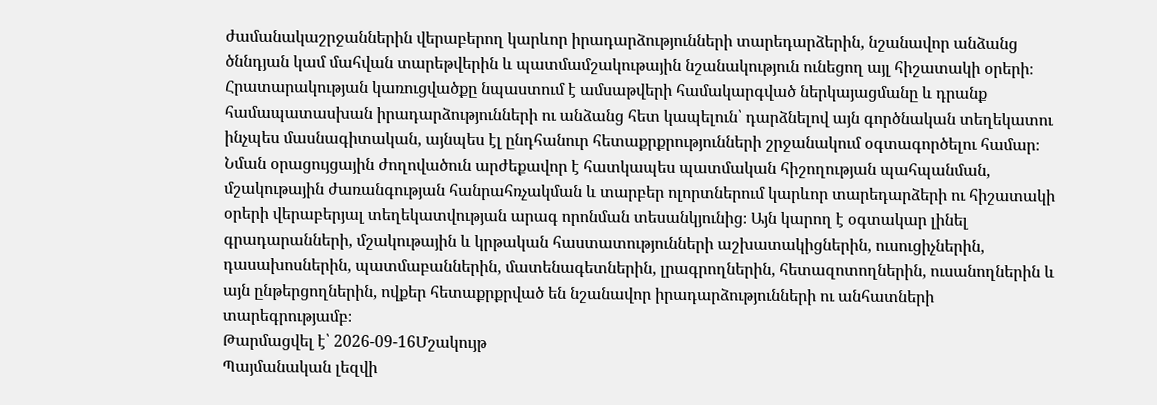ժամանակաշրջաններին վերաբերող կարևոր իրադարձությունների տարեդարձերին, նշանավոր անձանց ծննդյան կամ մահվան տարեթվերին և պատմամշակութային նշանակություն ունեցող այլ հիշատակի օրերի։ Հրատարակության կառուցվածքը նպաստում է ամսաթվերի համակարգված ներկայացմանը և դրանք համապատասխան իրադարձությունների ու անձանց հետ կապելուն՝ դարձնելով այն գործնական տեղեկատու ինչպես մասնագիտական, այնպես էլ ընդհանուր հետաքրքրությունների շրջանակում օգտագործելու համար։ Նման օրացույցային ժողովածուն արժեքավոր է հատկապես պատմական հիշողության պահպանման, մշակութային ժառանգության հանրահռչակման և տարբեր ոլորտներում կարևոր տարեդարձերի ու հիշատակի օրերի վերաբերյալ տեղեկատվության արագ որոնման տեսանկյունից։ Այն կարող է օգտակար լինել գրադարանների, մշակութային և կրթական հաստատությունների աշխատակիցներին, ուսուցիչներին, դասախոսներին, պատմաբաններին, մատենագետներին, լրագրողներին, հետազոտողներին, ուսանողներին և այն ընթերցողներին, ովքեր հետաքրքրված են նշանավոր իրադարձությունների ու անհատների տարեգրությամբ։
Թարմացվել է՝ 2026-09-16Մշակույթ
Պայմանական լեզվի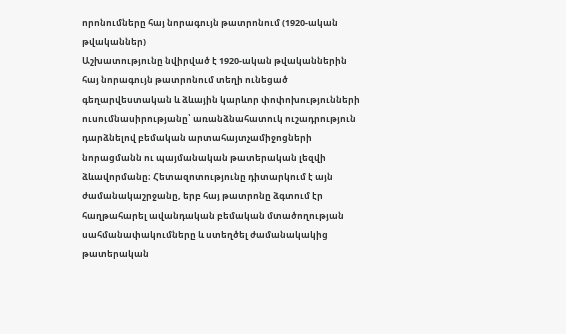որոնումները հայ նորագույն թատրոնում (1920-ական թվականներ)
Աշխատությունը նվիրված է 1920-ական թվականներին հայ նորագույն թատրոնում տեղի ունեցած գեղարվեստական և ձևային կարևոր փոփոխությունների ուսումնասիրությանը՝ առանձնահատուկ ուշադրություն դարձնելով բեմական արտահայտչամիջոցների նորացմանն ու պայմանական թատերական լեզվի ձևավորմանը։ Հետազոտությունը դիտարկում է այն ժամանակաշրջանը, երբ հայ թատրոնը ձգտում էր հաղթահարել ավանդական բեմական մտածողության սահմանափակումները և ստեղծել ժամանակակից թատերական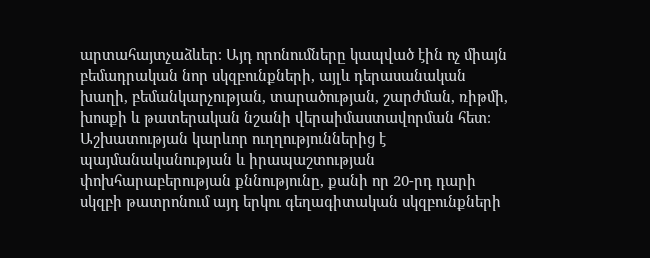արտահայտչաձևեր։ Այդ որոնումները կապված էին ոչ միայն բեմադրական նոր սկզբունքների, այլև դերասանական խաղի, բեմանկարչության, տարածության, շարժման, ռիթմի, խոսքի և թատերական նշանի վերաիմաստավորման հետ։ Աշխատության կարևոր ուղղություններից է պայմանականության և իրապաշտության փոխհարաբերության քննությունը, քանի որ 20-րդ դարի սկզբի թատրոնում այդ երկու գեղագիտական սկզբունքների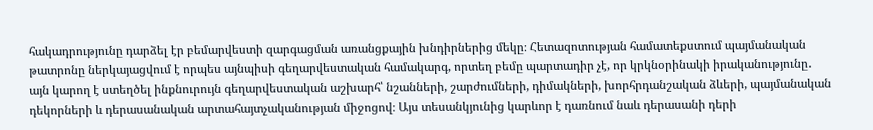հակադրությունը դարձել էր բեմարվեստի զարգացման առանցքային խնդիրներից մեկը։ Հետազոտության համատեքստում պայմանական թատրոնը ներկայացվում է որպես այնպիսի գեղարվեստական համակարգ, որտեղ բեմը պարտադիր չէ, որ կրկնօրինակի իրականությունը․ այն կարող է ստեղծել ինքնուրույն գեղարվեստական աշխարհ՝ նշանների, շարժումների, դիմակների, խորհրդանշական ձևերի, պայմանական դեկորների և դերասանական արտահայտչականության միջոցով։ Այս տեսանկյունից կարևոր է դառնում նաև դերասանի դերի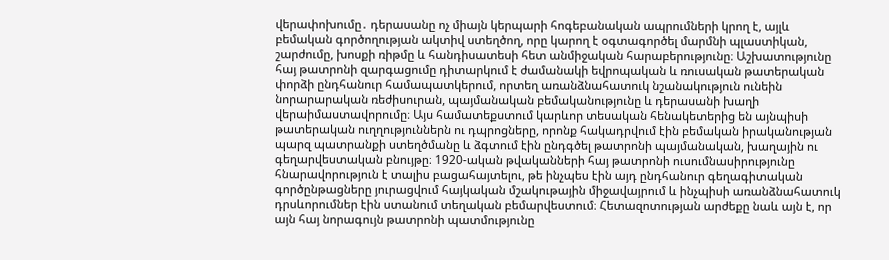վերափոխումը․ դերասանը ոչ միայն կերպարի հոգեբանական ապրումների կրող է, այլև բեմական գործողության ակտիվ ստեղծող, որը կարող է օգտագործել մարմնի պլաստիկան, շարժումը, խոսքի ռիթմը և հանդիսատեսի հետ անմիջական հարաբերությունը։ Աշխատությունը հայ թատրոնի զարգացումը դիտարկում է ժամանակի եվրոպական և ռուսական թատերական փորձի ընդհանուր համապատկերում, որտեղ առանձնահատուկ նշանակություն ունեին նորարարական ռեժիսուրան, պայմանական բեմականությունը և դերասանի խաղի վերաիմաստավորումը։ Այս համատեքստում կարևոր տեսական հենակետերից են այնպիսի թատերական ուղղություններն ու դպրոցները, որոնք հակադրվում էին բեմական իրականության պարզ պատրանքի ստեղծմանը և ձգտում էին ընդգծել թատրոնի պայմանական, խաղային ու գեղարվեստական բնույթը։ 1920-ական թվականների հայ թատրոնի ուսումնասիրությունը հնարավորություն է տալիս բացահայտելու, թե ինչպես էին այդ ընդհանուր գեղագիտական գործընթացները յուրացվում հայկական մշակութային միջավայրում և ինչպիսի առանձնահատուկ դրսևորումներ էին ստանում տեղական բեմարվեստում։ Հետազոտության արժեքը նաև այն է, որ այն հայ նորագույն թատրոնի պատմությունը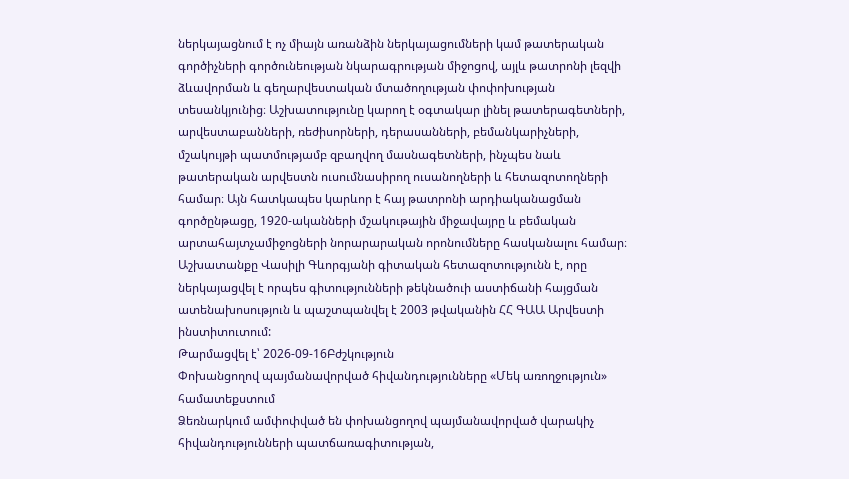ներկայացնում է ոչ միայն առանձին ներկայացումների կամ թատերական գործիչների գործունեության նկարագրության միջոցով, այլև թատրոնի լեզվի ձևավորման և գեղարվեստական մտածողության փոփոխության տեսանկյունից։ Աշխատությունը կարող է օգտակար լինել թատերագետների, արվեստաբանների, ռեժիսորների, դերասանների, բեմանկարիչների, մշակույթի պատմությամբ զբաղվող մասնագետների, ինչպես նաև թատերական արվեստն ուսումնասիրող ուսանողների և հետազոտողների համար։ Այն հատկապես կարևոր է հայ թատրոնի արդիականացման գործընթացը, 1920-ականների մշակութային միջավայրը և բեմական արտահայտչամիջոցների նորարարական որոնումները հասկանալու համար։ Աշխատանքը Վասիլի Գևորգյանի գիտական հետազոտությունն է, որը ներկայացվել է որպես գիտությունների թեկնածուի աստիճանի հայցման ատենախոսություն և պաշտպանվել է 2003 թվականին ՀՀ ԳԱԱ Արվեստի ինստիտուտում:
Թարմացվել է՝ 2026-09-16Բժշկություն
Փոխանցողով պայմանավորված հիվանդությունները «Մեկ առողջություն» համատեքստում
Ձեռնարկում ամփոփված են փոխանցողով պայմանավորված վարակիչ հիվանդությունների պատճառագիտության,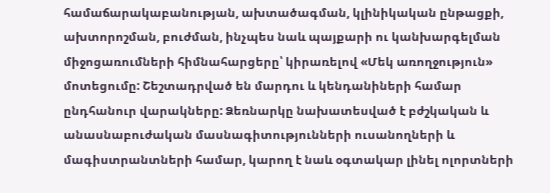համաճարակաբանության, ախտածագման, կլինիկական ընթացքի, ախտորոշման, բուժման, ինչպես նաև պայքարի ու կանխարգելման միջոցառումների հիմնահարցերը՝ կիրառելով «Մեկ առողջություն» մոտեցումը: Շեշտադրված են մարդու և կենդանիների համար ընդհանուր վարակները: Ձեռնարկը նախատեսված է բժշկական և անասնաբուժական մասնագիտությունների ուսանողների և մագիստրանտների համար, կարող է նաև օգտակար լինել ոլորտների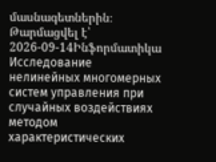մասնագետներին։
Թարմացվել է՝ 2026-09-14Ինֆորմատիկա
Исследование нелинейных многомерных систем управления при случайных воздействиях методом характеристических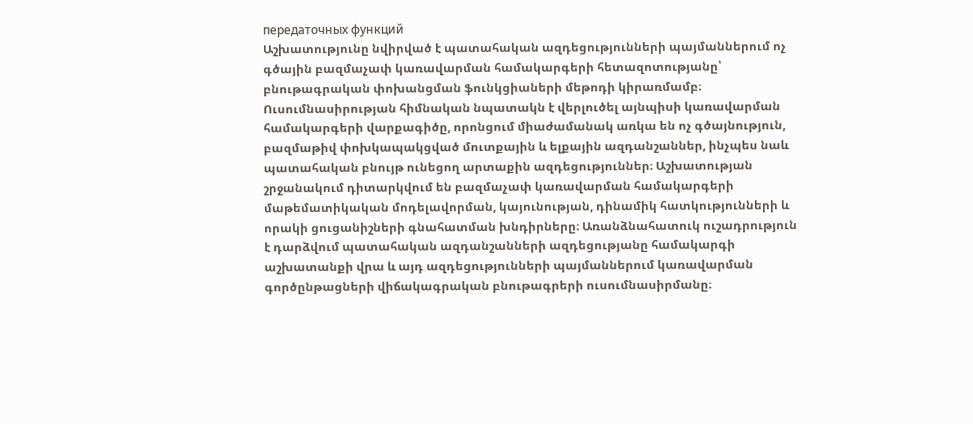передаточных функций
Աշխատությունը նվիրված է պատահական ազդեցությունների պայմաններում ոչ գծային բազմաչափ կառավարման համակարգերի հետազոտությանը՝ բնութագրական փոխանցման ֆունկցիաների մեթոդի կիրառմամբ։ Ուսումնասիրության հիմնական նպատակն է վերլուծել այնպիսի կառավարման համակարգերի վարքագիծը, որոնցում միաժամանակ առկա են ոչ գծայնություն, բազմաթիվ փոխկապակցված մուտքային և ելքային ազդանշաններ, ինչպես նաև պատահական բնույթ ունեցող արտաքին ազդեցություններ։ Աշխատության շրջանակում դիտարկվում են բազմաչափ կառավարման համակարգերի մաթեմատիկական մոդելավորման, կայունության, դինամիկ հատկությունների և որակի ցուցանիշների գնահատման խնդիրները։ Առանձնահատուկ ուշադրություն է դարձվում պատահական ազդանշանների ազդեցությանը համակարգի աշխատանքի վրա և այդ ազդեցությունների պայմաններում կառավարման գործընթացների վիճակագրական բնութագրերի ուսումնասիրմանը։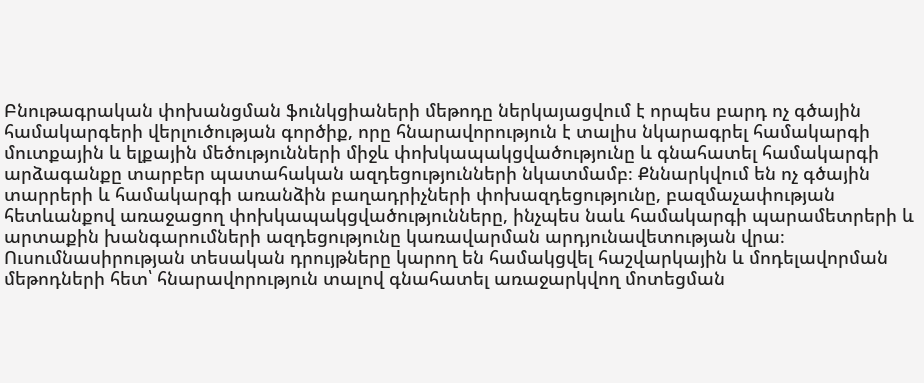Բնութագրական փոխանցման ֆունկցիաների մեթոդը ներկայացվում է որպես բարդ ոչ գծային համակարգերի վերլուծության գործիք, որը հնարավորություն է տալիս նկարագրել համակարգի մուտքային և ելքային մեծությունների միջև փոխկապակցվածությունը և գնահատել համակարգի արձագանքը տարբեր պատահական ազդեցությունների նկատմամբ։ Քննարկվում են ոչ գծային տարրերի և համակարգի առանձին բաղադրիչների փոխազդեցությունը, բազմաչափության հետևանքով առաջացող փոխկապակցվածությունները, ինչպես նաև համակարգի պարամետրերի և արտաքին խանգարումների ազդեցությունը կառավարման արդյունավետության վրա։ Ուսումնասիրության տեսական դրույթները կարող են համակցվել հաշվարկային և մոդելավորման մեթոդների հետ՝ հնարավորություն տալով գնահատել առաջարկվող մոտեցման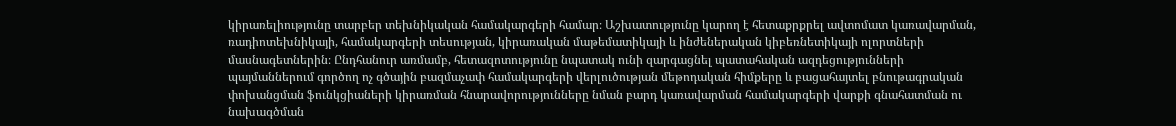կիրառելիությունը տարբեր տեխնիկական համակարգերի համար։ Աշխատությունը կարող է հետաքրքրել ավտոմատ կառավարման, ռադիոտեխնիկայի, համակարգերի տեսության, կիրառական մաթեմատիկայի և ինժեներական կիբեռնետիկայի ոլորտների մասնագետներին։ Ընդհանուր առմամբ, հետազոտությունը նպատակ ունի զարգացնել պատահական ազդեցությունների պայմաններում գործող ոչ գծային բազմաչափ համակարգերի վերլուծության մեթոդական հիմքերը և բացահայտել բնութագրական փոխանցման ֆունկցիաների կիրառման հնարավորությունները նման բարդ կառավարման համակարգերի վարքի գնահատման ու նախագծման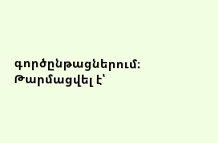գործընթացներում։
Թարմացվել է՝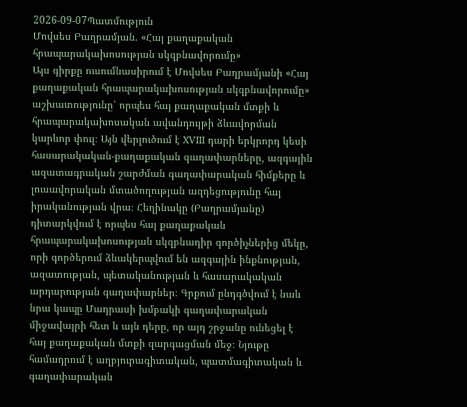2026-09-07Պատմություն
Մովսես Բաղրամյան. «Հայ քաղաքական հրապարակախոսության սկզբնավորումը»
Այս գիրքը ուսումնասիրում է Մովսես Բաղրամյանի «Հայ քաղաքական հրապարակախոսության սկզբնավորումը» աշխատությունը՝ որպես հայ քաղաքական մտքի և հրապարակախոսական ավանդույթի ձևավորման կարևոր փուլ։ Այն վերլուծում է XVIII դարի երկրորդ կեսի հասարակական-քաղաքական գաղափարները, ազգային ազատագրական շարժման գաղափարական հիմքերը և լուսավորական մտածողության ազդեցությունը հայ իրականության վրա։ Հեղինակը (Բաղրամյանը) դիտարկվում է որպես հայ քաղաքական հրապարակախոսության սկզբնադիր գործիչներից մեկը, որի գործերում ձևակերպվում են ազգային ինքնության, ազատության, պետականության և հասարակական արդարության գաղափարներ։ Գրքում ընդգծվում է նաև նրա կապը Մադրասի խմբակի գաղափարական միջավայրի հետ և այն դերը, որ այդ շրջանը ունեցել է հայ քաղաքական մտքի զարգացման մեջ։ Նյութը համադրում է աղբյուրագիտական, պատմագիտական և գաղափարական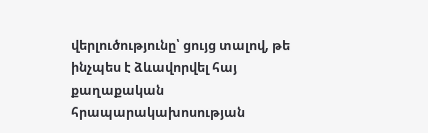վերլուծությունը՝ ցույց տալով, թե ինչպես է ձևավորվել հայ քաղաքական հրապարակախոսության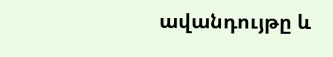ավանդույթը և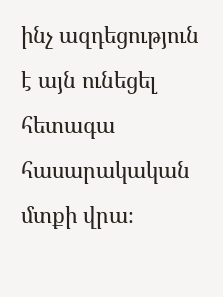ինչ ազդեցություն է այն ունեցել հետագա հասարակական մտքի վրա։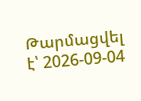Թարմացվել է՝ 2026-09-04